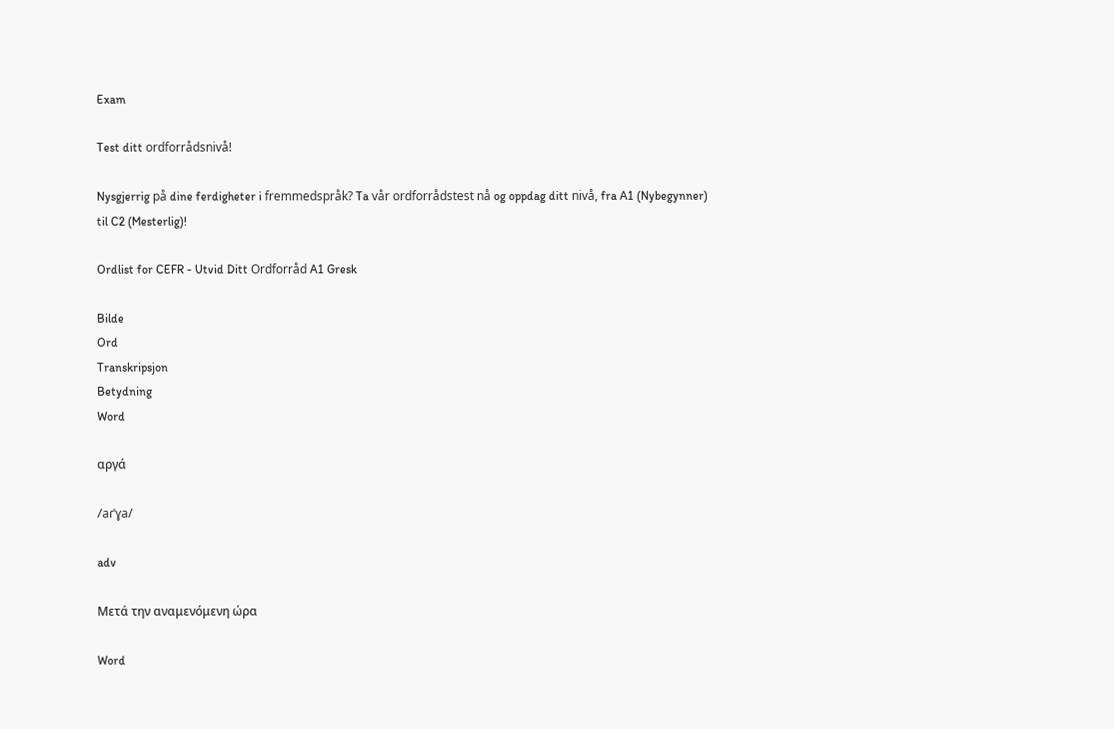Exam

Test ditt ordforrådsnivå!

Nysgjerrig på dine ferdigheter i fremmedspråk? Ta vår ordforrådstest nå og oppdag ditt nivå, fra A1 (Nybegynner) til C2 (Mesterlig)!

Ordlist for CEFR - Utvid Ditt Ordforråd A1 Gresk

Bilde
Ord
Transkripsjon
Betydning
Word

αργά

/aɾˈɣa/

adv

Μετά την αναμενόμενη ώρα

Word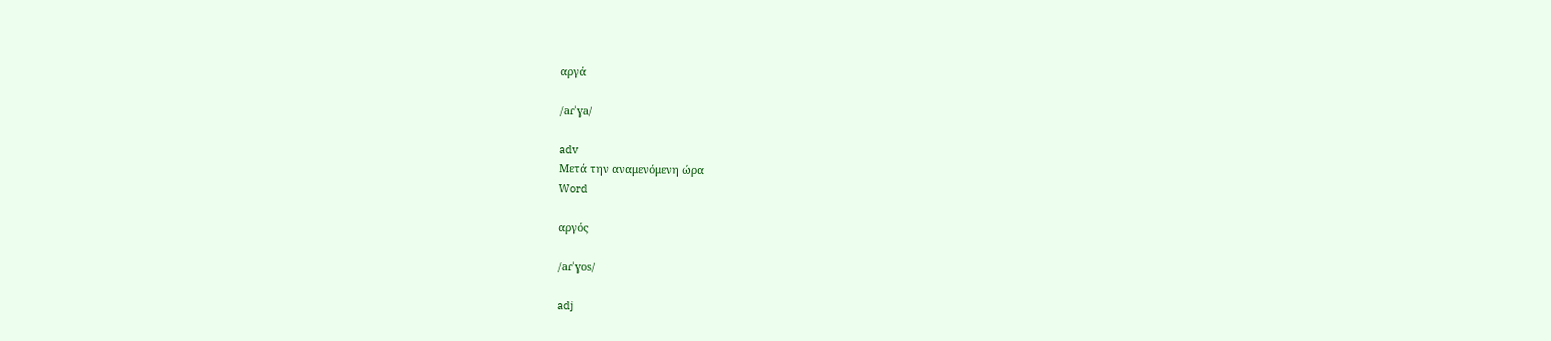αργά

/aɾˈɣa/

adv
Μετά την αναμενόμενη ώρα
Word

αργός

/aɾˈɣos/

adj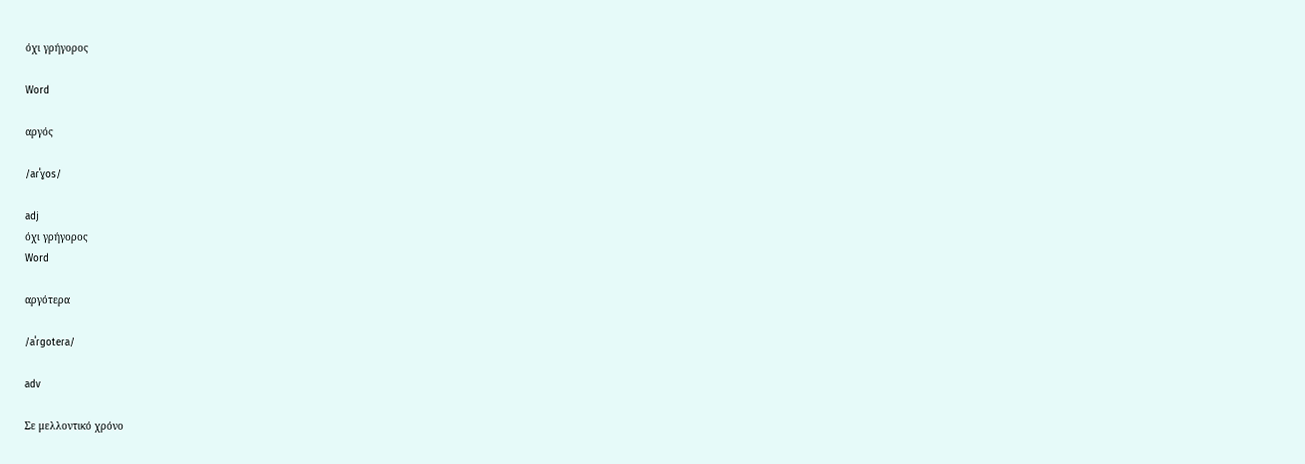όχι γρήγορος

Word

αργός

/aɾˈɣos/

adj
όχι γρήγορος
Word

αργότερα

/aˈɾɡoteɾa/

adv

Σε μελλοντικό χρόνο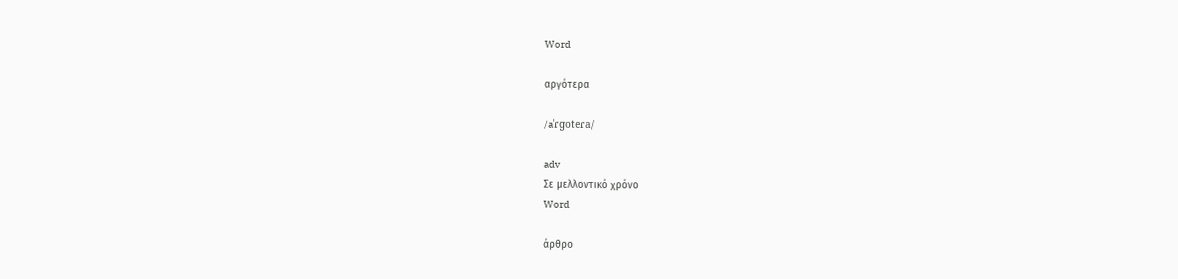Word

αργότερα

/aˈɾɡoteɾa/

adv
Σε μελλοντικό χρόνο
Word

άρθρο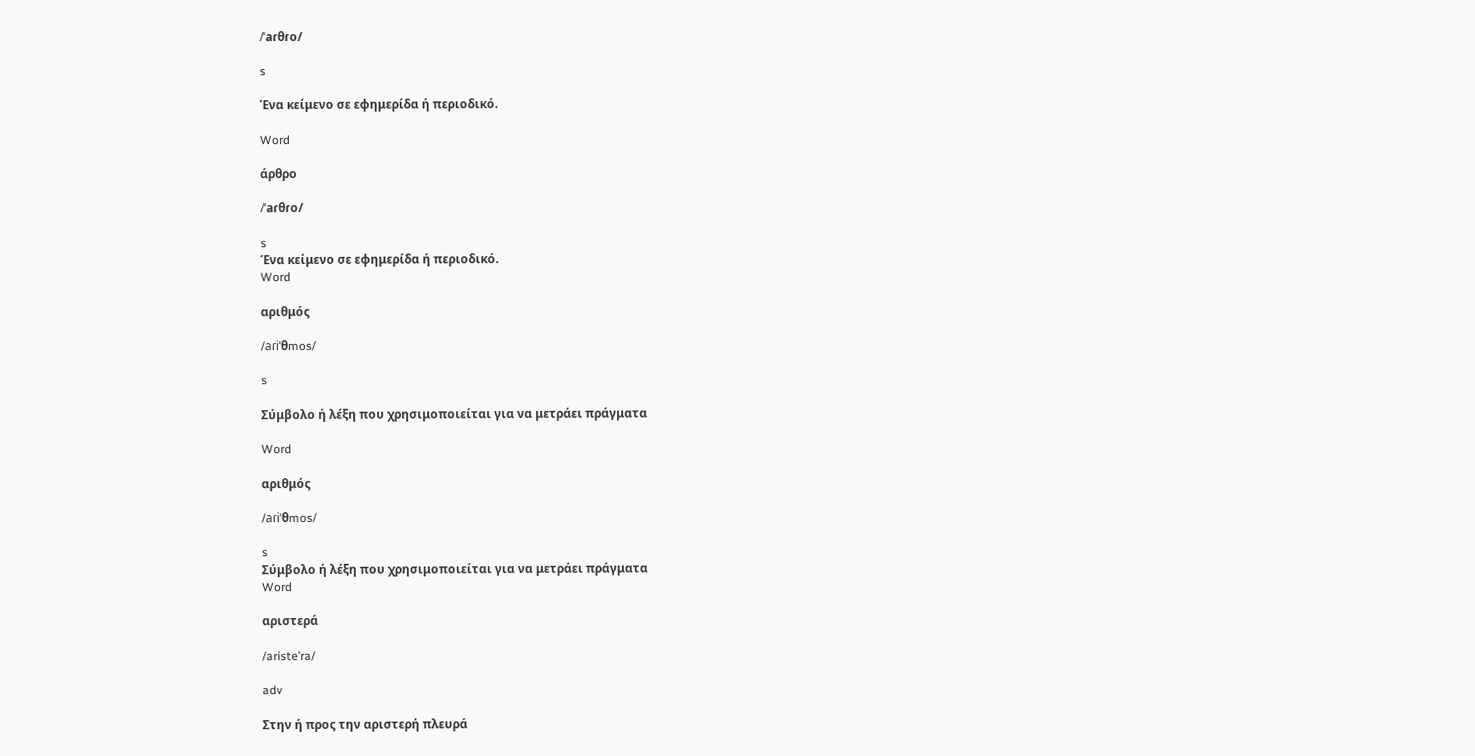/ˈaɾθɾo/

s

Ένα κείμενο σε εφημερίδα ή περιοδικό.

Word

άρθρο

/ˈaɾθɾo/

s
Ένα κείμενο σε εφημερίδα ή περιοδικό.
Word

αριθμός

/aɾiˈθmos/

s

Σύμβολο ή λέξη που χρησιμοποιείται για να μετράει πράγματα

Word

αριθμός

/aɾiˈθmos/

s
Σύμβολο ή λέξη που χρησιμοποιείται για να μετράει πράγματα
Word

αριστερά

/aristeˈra/

adv

Στην ή προς την αριστερή πλευρά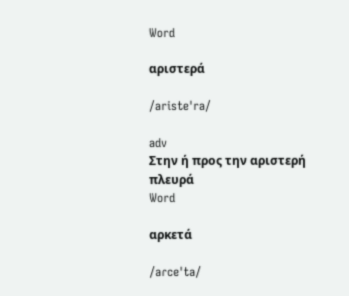Word

αριστερά

/aristeˈra/

adv
Στην ή προς την αριστερή πλευρά
Word

αρκετά

/aɾceˈta/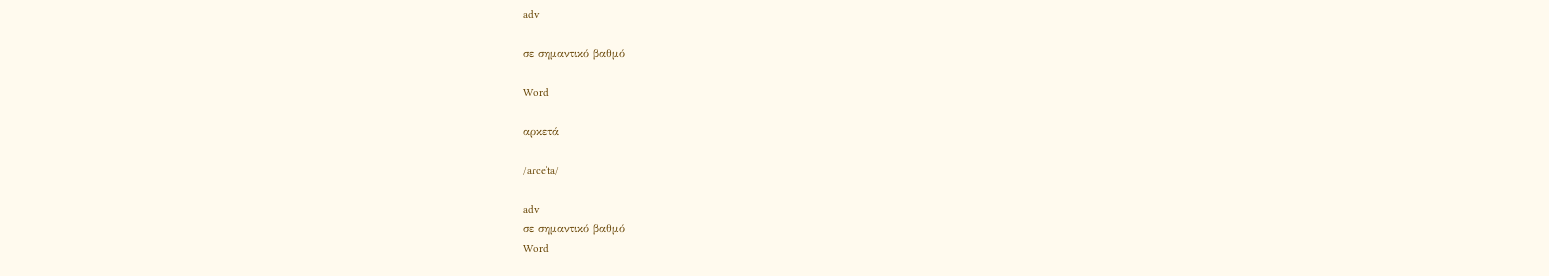adv

σε σημαντικό βαθμό

Word

αρκετά

/aɾceˈta/

adv
σε σημαντικό βαθμό
Word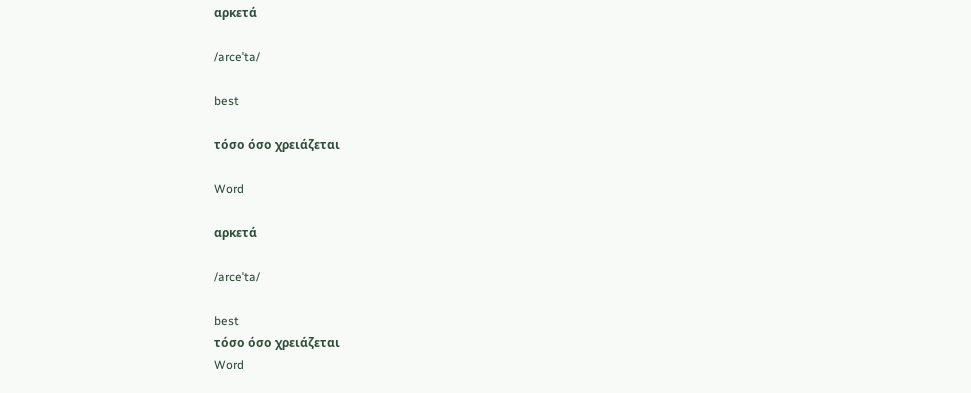αρκετά

/arceˈta/

best

τόσο όσο χρειάζεται

Word

αρκετά

/arceˈta/

best
τόσο όσο χρειάζεται
Word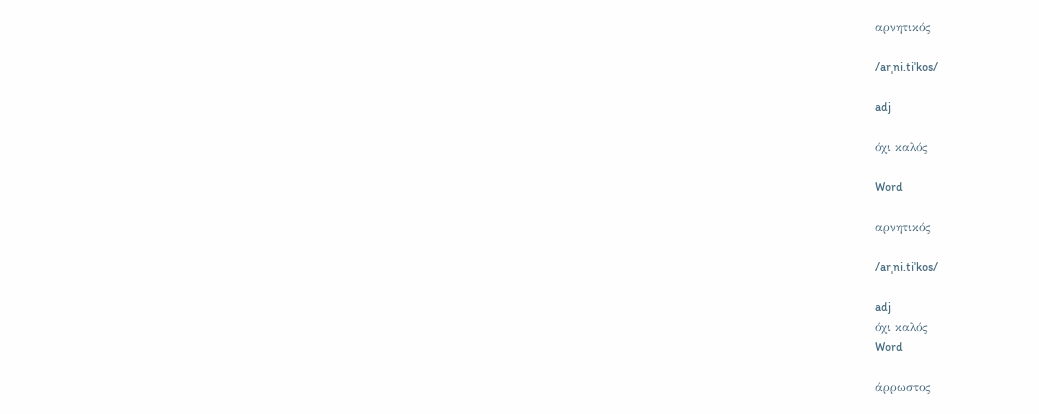αρνητικός

/arˌni.tiˈkos/

adj

όχι καλός

Word

αρνητικός

/arˌni.tiˈkos/

adj
όχι καλός
Word

άρρωστος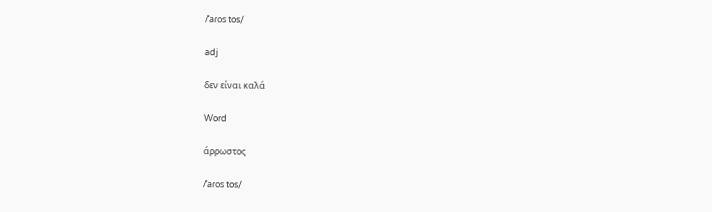/ˈaɾos tos/

adj

δεν είναι καλά

Word

άρρωστος

/ˈaɾos tos/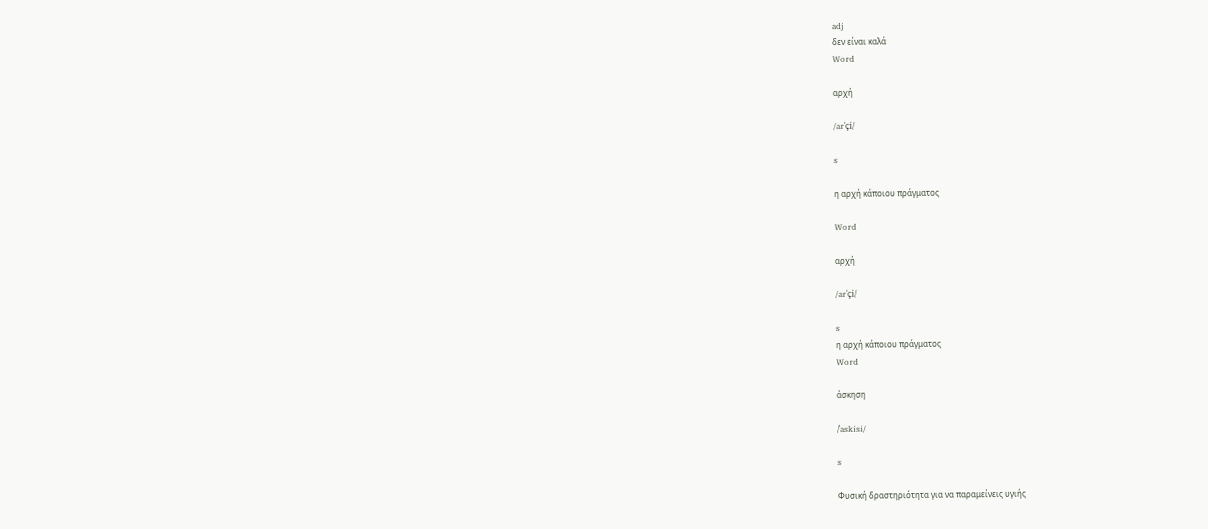adj
δεν είναι καλά
Word

αρχή

/arˈçi/

s

η αρχή κάποιου πράγματος

Word

αρχή

/arˈçi/

s
η αρχή κάποιου πράγματος
Word

άσκηση

/ˈaskisi/

s

Φυσική δραστηριότητα για να παραμείνεις υγιής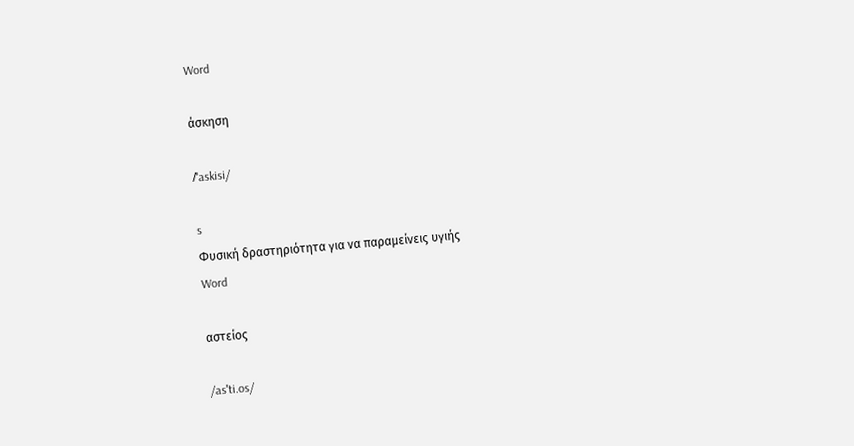Word

άσκηση

/ˈaskisi/

s
Φυσική δραστηριότητα για να παραμείνεις υγιής
Word

αστείος

/asˈti.os/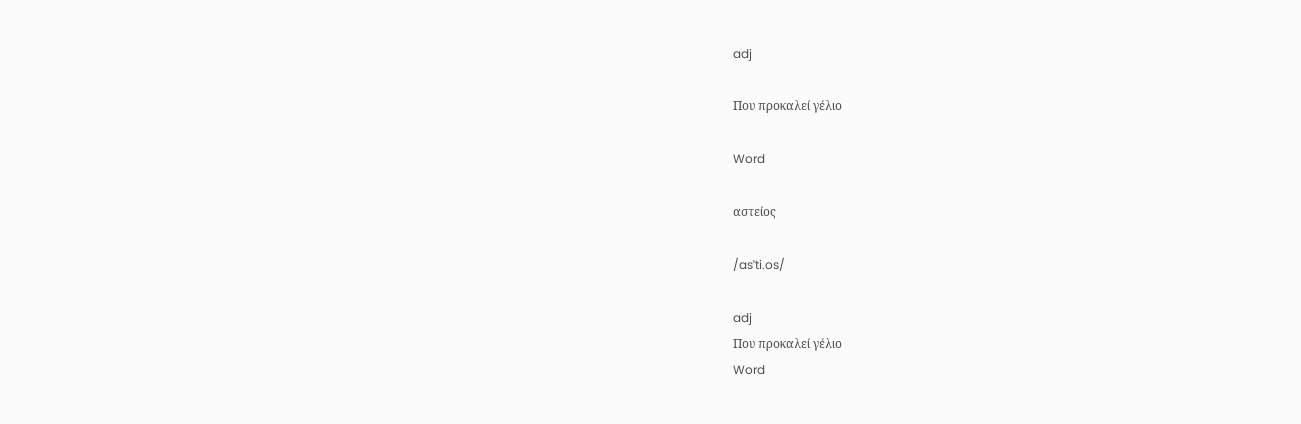adj

Που προκαλεί γέλιο

Word

αστείος

/asˈti.os/

adj
Που προκαλεί γέλιο
Word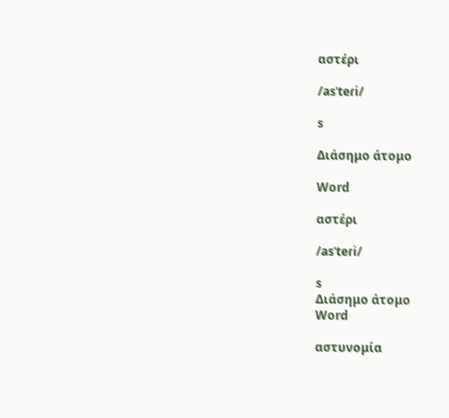αστέρι

/asˈteɾi/

s

Διάσημο άτομο

Word

αστέρι

/asˈteɾi/

s
Διάσημο άτομο
Word

αστυνομία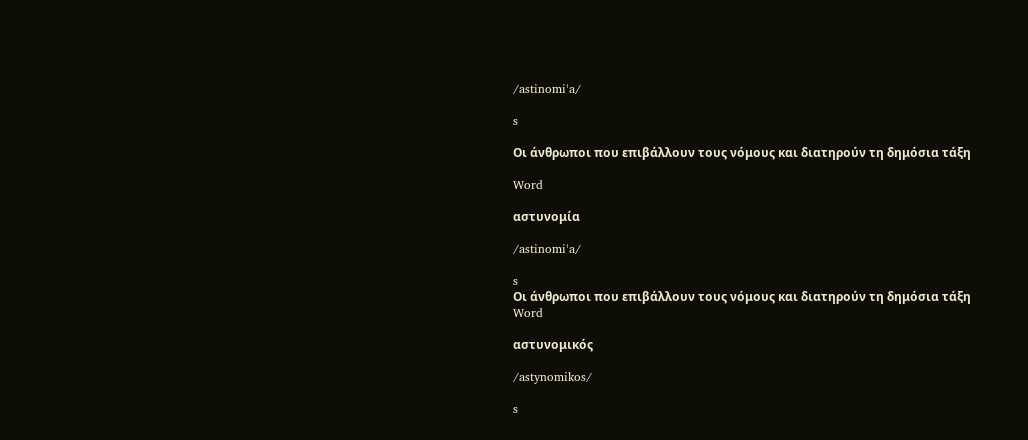/astinomiˈa/

s

Οι άνθρωποι που επιβάλλουν τους νόμους και διατηρούν τη δημόσια τάξη

Word

αστυνομία

/astinomiˈa/

s
Οι άνθρωποι που επιβάλλουν τους νόμους και διατηρούν τη δημόσια τάξη
Word

αστυνομικός

/astynomikos/

s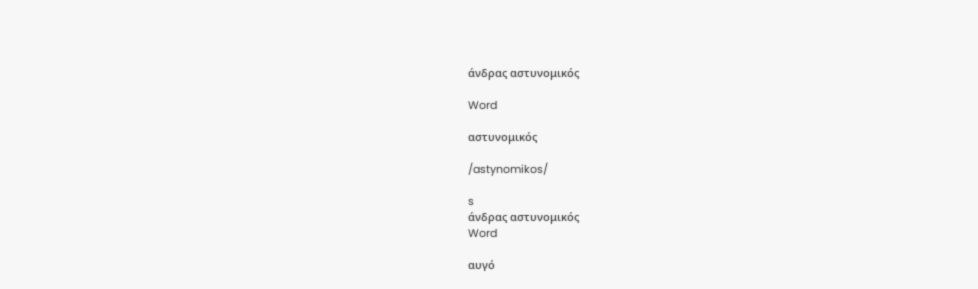άνδρας αστυνομικός

Word

αστυνομικός

/astynomikos/

s
άνδρας αστυνομικός
Word

αυγό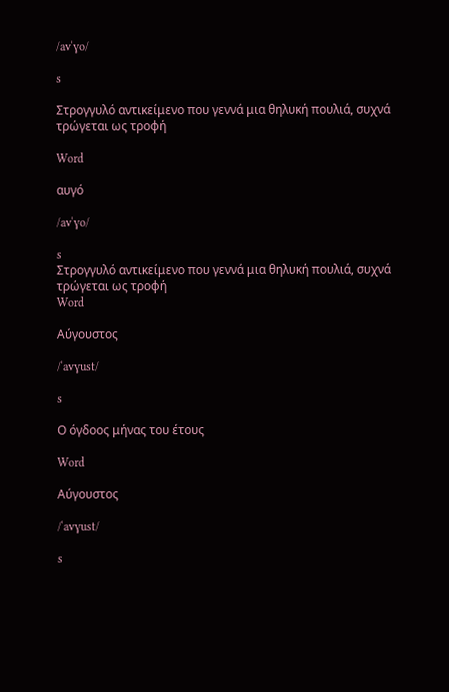/avˈɣo/

s

Στρογγυλό αντικείμενο που γεννά μια θηλυκή πουλιά, συχνά τρώγεται ως τροφή

Word

αυγό

/avˈɣo/

s
Στρογγυλό αντικείμενο που γεννά μια θηλυκή πουλιά, συχνά τρώγεται ως τροφή
Word

Αύγουστος

/ˈavɣust/

s

Ο όγδοος μήνας του έτους

Word

Αύγουστος

/ˈavɣust/

s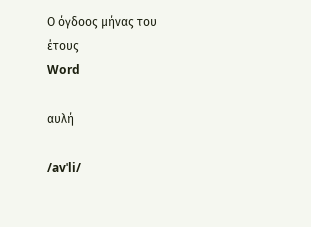Ο όγδοος μήνας του έτους
Word

αυλή

/avˈli/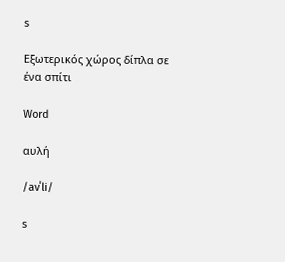s

Εξωτερικός χώρος δίπλα σε ένα σπίτι

Word

αυλή

/avˈli/

s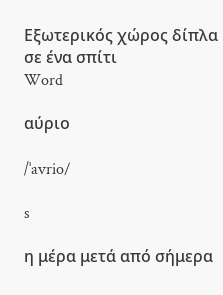Εξωτερικός χώρος δίπλα σε ένα σπίτι
Word

αύριο

/ˈavrio/

s

η μέρα μετά από σήμερα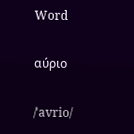Word

αύριο

/ˈavrio/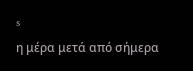s
η μέρα μετά από σήμερα